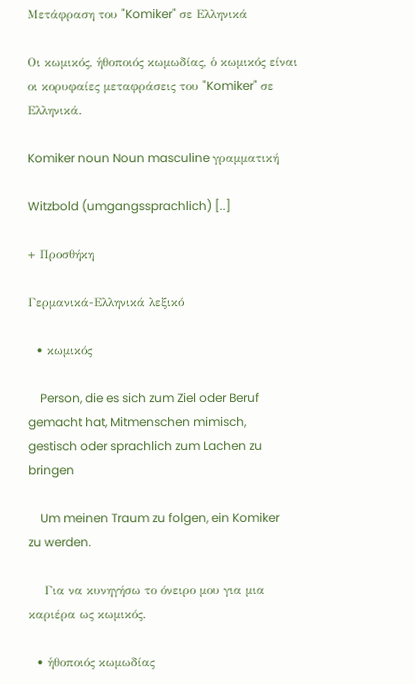Μετάφραση του "Komiker" σε Ελληνικά

Οι κωμικός, ἡθοποιός κωμωδίας, ὁ κωμικός είναι οι κορυφαίες μεταφράσεις του "Komiker" σε Ελληνικά.

Komiker noun Noun masculine γραμματική

Witzbold (umgangssprachlich) [..]

+ Προσθήκη

Γερμανικά-Ελληνικά λεξικό

  • κωμικός

    Person, die es sich zum Ziel oder Beruf gemacht hat, Mitmenschen mimisch, gestisch oder sprachlich zum Lachen zu bringen

    Um meinen Traum zu folgen, ein Komiker zu werden.

    Για να κυνηγήσω το όνειρο μου για μια καριέρα ως κωμικός.

  • ἡθοποιός κωμωδίας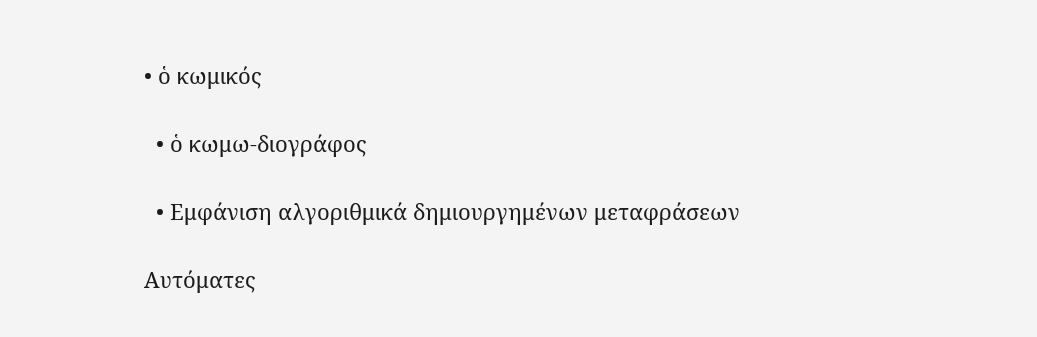• ὁ κωμικός

  • ὁ κωμω-διογράφος

  • Εμφάνιση αλγοριθμικά δημιουργημένων μεταφράσεων

Αυτόματες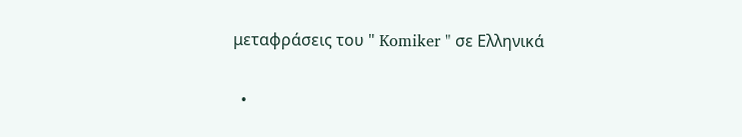μεταφράσεις του " Komiker " σε Ελληνικά

  •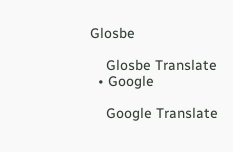Glosbe

    Glosbe Translate
  • Google

    Google Translate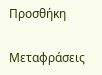Προσθήκη

Μεταφράσεις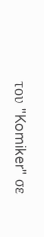του "Komiker" σε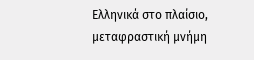Ελληνικά στο πλαίσιο, μεταφραστική μνήμη